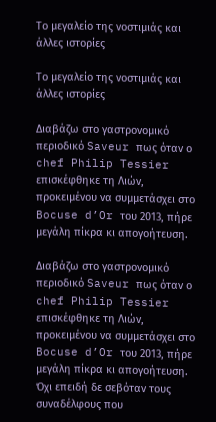Το μεγαλείο της νοστιμιάς και άλλες ιστορίες

Το μεγαλείο της νοστιμιάς και άλλες ιστορίες

Διαβάζω στο γαστρονομικό περιοδικό Saveur πως όταν ο chef Philip Tessier επισκέφθηκε τη Λιών, προκειμένου να συμμετάσχει στο Bocuse d’Or του 2013, πήρε μεγάλη πίκρα κι απογοήτευση.

Διαβάζω στο γαστρονομικό περιοδικό Saveur πως όταν ο chef Philip Tessier επισκέφθηκε τη Λιών, προκειμένου να συμμετάσχει στο Bocuse d’Or του 2013, πήρε μεγάλη πίκρα κι απογοήτευση. Όχι επειδή δε σεβόταν τους συναδέλφους που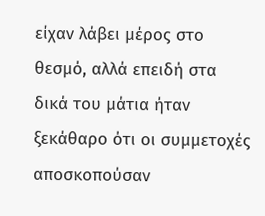είχαν λάβει μέρος στο θεσμό, αλλά επειδή στα δικά του μάτια ήταν ξεκάθαρο ότι οι συμμετοχές αποσκοπούσαν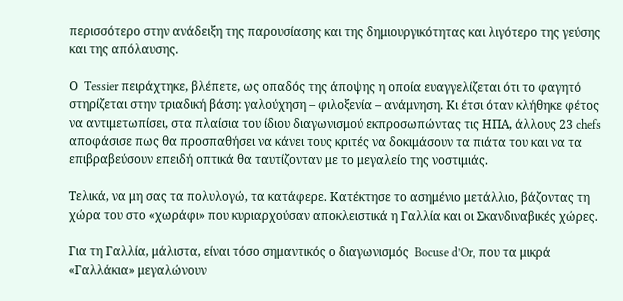περισσότερο στην ανάδειξη της παρουσίασης και της δημιουργικότητας και λιγότερο της γεύσης και της απόλαυσης.

Ο  Tessier πειράχτηκε, βλέπετε, ως οπαδός της άποψης η οποία ευαγγελίζεται ότι το φαγητό στηρίζεται στην τριαδική βάση: γαλούχηση – φιλοξενία – ανάμνηση. Κι έτσι όταν κλήθηκε φέτος να αντιμετωπίσει, στα πλαίσια του ίδιου διαγωνισμού εκπροσωπώντας τις ΗΠΑ, άλλους 23 chefs αποφάσισε πως θα προσπαθήσει να κάνει τους κριτές να δοκιμάσουν τα πιάτα του και να τα επιβραβεύσουν επειδή οπτικά θα ταυτίζονταν με το μεγαλείο της νοστιμιάς.

Τελικά, να μη σας τα πολυλογώ, τα κατάφερε. Κατέκτησε το ασημένιο μετάλλιο, βάζοντας τη χώρα του στο «χωράφι» που κυριαρχούσαν αποκλειστικά η Γαλλία και οι Σκανδιναβικές χώρες.

Για τη Γαλλία, μάλιστα, είναι τόσο σημαντικός ο διαγωνισμός  Bocuse d’Or, που τα μικρά «Γαλλάκια» μεγαλώνουν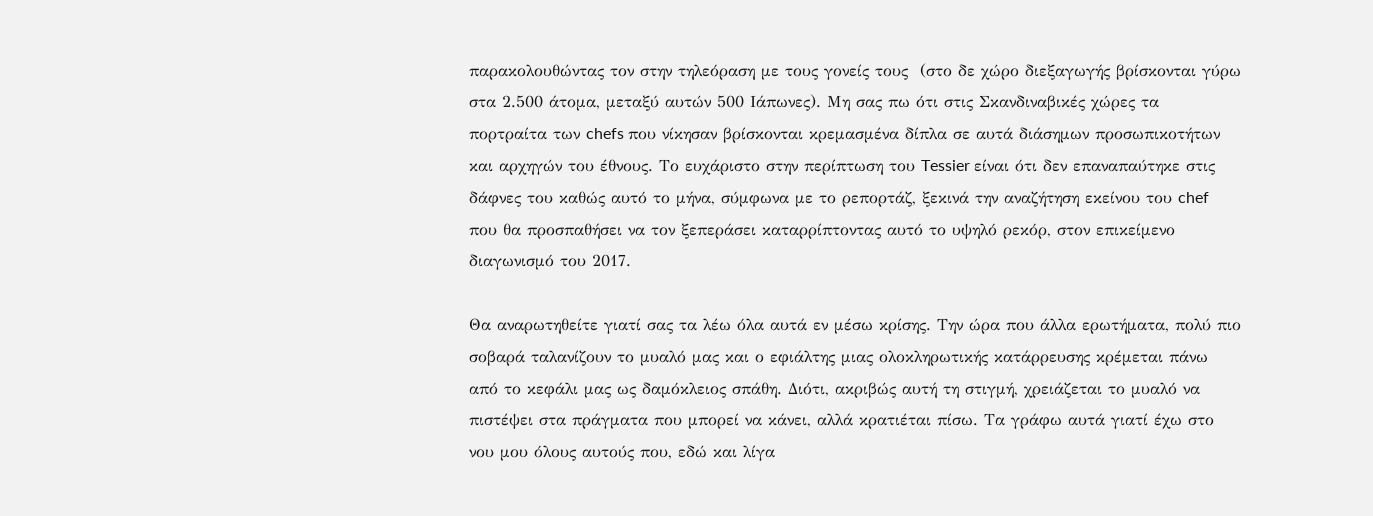παρακολουθώντας τον στην τηλεόραση με τους γονείς τους  (στο δε χώρο διεξαγωγής βρίσκονται γύρω στα 2.500 άτομα, μεταξύ αυτών 500 Ιάπωνες). Μη σας πω ότι στις Σκανδιναβικές χώρες τα πορτραίτα των chefs που νίκησαν βρίσκονται κρεμασμένα δίπλα σε αυτά διάσημων προσωπικοτήτων και αρχηγών του έθνους. Το ευχάριστο στην περίπτωση του Tessier είναι ότι δεν επαναπαύτηκε στις δάφνες του καθώς αυτό το μήνα, σύμφωνα με το ρεπορτάζ, ξεκινά την αναζήτηση εκείνου του chef που θα προσπαθήσει να τον ξεπεράσει καταρρίπτοντας αυτό το υψηλό ρεκόρ, στον επικείμενο διαγωνισμό του 2017.

Θα αναρωτηθείτε γιατί σας τα λέω όλα αυτά εν μέσω κρίσης. Την ώρα που άλλα ερωτήματα, πολύ πιο σοβαρά ταλανίζουν το μυαλό μας και ο εφιάλτης μιας ολοκληρωτικής κατάρρευσης κρέμεται πάνω από το κεφάλι μας ως δαμόκλειος σπάθη. Διότι, ακριβώς αυτή τη στιγμή, χρειάζεται το μυαλό να πιστέψει στα πράγματα που μπορεί να κάνει, αλλά κρατιέται πίσω. Τα γράφω αυτά γιατί έχω στο νου μου όλους αυτούς που, εδώ και λίγα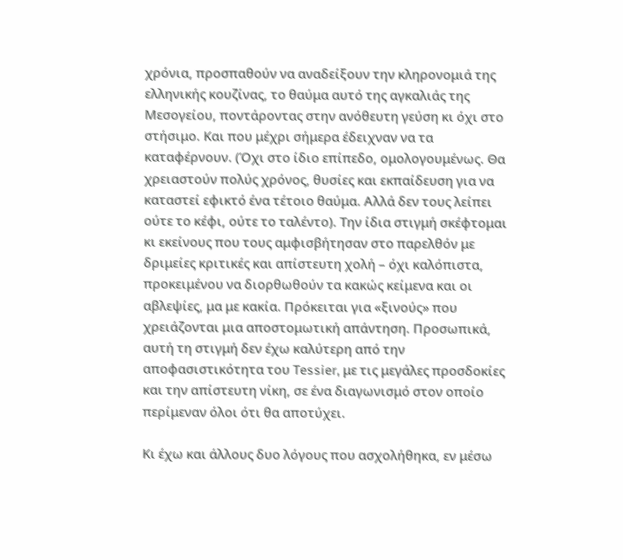χρόνια, προσπαθούν να αναδείξουν την κληρονομιά της ελληνικής κουζίνας, το θαύμα αυτό της αγκαλιάς της Μεσογείου, ποντάροντας στην ανόθευτη γεύση κι όχι στο στήσιμο. Και που μέχρι σήμερα έδειχναν να τα καταφέρνουν. (Όχι στο ίδιο επίπεδο, ομολογουμένως. Θα χρειαστούν πολύς χρόνος, θυσίες και εκπαίδευση για να καταστεί εφικτό ένα τέτοιο θαύμα. Αλλά δεν τους λείπει ούτε το κέφι, ούτε το ταλέντο). Την ίδια στιγμή σκέφτομαι κι εκείνους που τους αμφισβήτησαν στο παρελθόν με δριμείες κριτικές και απίστευτη χολή – όχι καλόπιστα, προκειμένου να διορθωθούν τα κακώς κείμενα και οι αβλεψίες, μα με κακία. Πρόκειται για «ξινούς» που χρειάζονται μια αποστομωτική απάντηση. Προσωπικά, αυτή τη στιγμή δεν έχω καλύτερη από την αποφασιστικότητα του Tessier, με τις μεγάλες προσδοκίες και την απίστευτη νίκη, σε ένα διαγωνισμό στον οποίο περίμεναν όλοι ότι θα αποτύχει.

Κι έχω και άλλους δυο λόγους που ασχολήθηκα, εν μέσω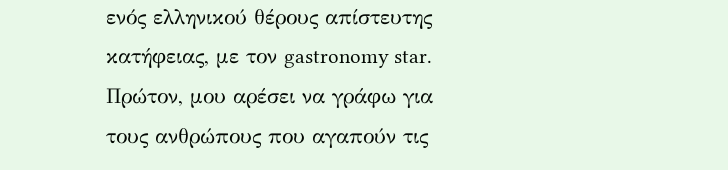ενός ελληνικού θέρους απίστευτης κατήφειας, με τον gastronomy star. Πρώτον, μου αρέσει να γράφω για τους ανθρώπους που αγαπούν τις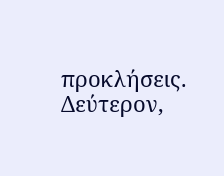προκλήσεις. Δεύτερον,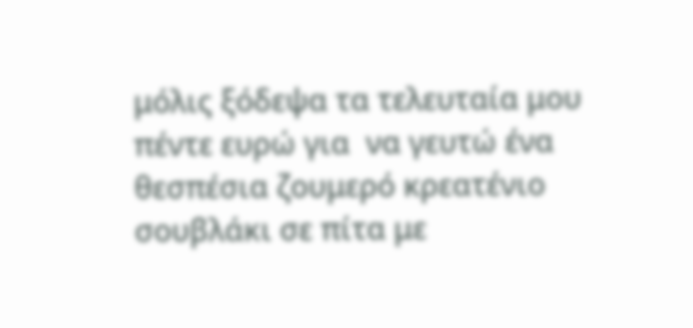μόλις ξόδεψα τα τελευταία μου πέντε ευρώ για  να γευτώ ένα θεσπέσια ζουμερό κρεατένιο σουβλάκι σε πίτα με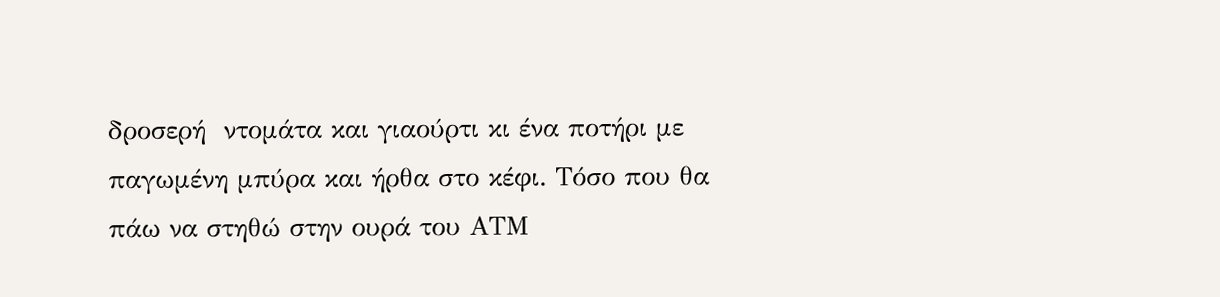δροσερή  ντομάτα και γιαούρτι κι ένα ποτήρι με παγωμένη μπύρα και ήρθα στο κέφι. Τόσο που θα πάω να στηθώ στην ουρά του ΑΤΜ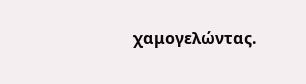χαμογελώντας.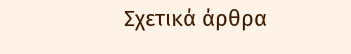Σχετικά άρθρα